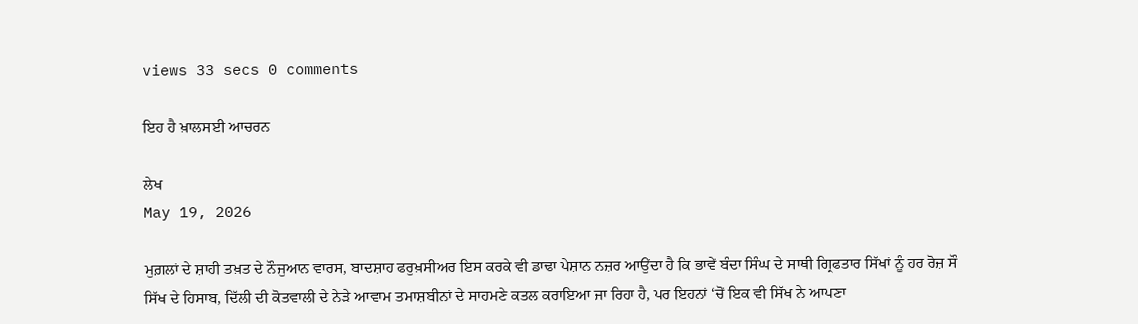views 33 secs 0 comments

ਇਹ ਹੈ ਖ਼ਾਲਸਈ ਆਚਰਨ

ਲੇਖ
May 19, 2026

ਮੁਗ਼ਲਾਂ ਦੇ ਸ਼ਾਹੀ ਤਖ਼ਤ ਦੇ ਨੌਜੁਆਨ ਵਾਰਸ, ਬਾਦਸ਼ਾਹ ਫਰੁਖ਼ਸੀਅਰ ਇਸ ਕਰਕੇ ਵੀ ਡਾਢਾ ਪੇਸ਼ਾਨ ਨਜ਼ਰ ਆਉਂਦਾ ਹੈ ਕਿ ਭਾਵੇਂ ਬੰਦਾ ਸਿੰਘ ਦੇ ਸਾਥੀ ਗ੍ਰਿਫਤਾਰ ਸਿੱਖਾਂ ਨੂੰ ਹਰ ਰੋਜ਼ ਸੌ ਸਿੱਖ ਦੇ ਹਿਸਾਬ, ਦਿੱਲੀ ਦੀ ਕੋਤਵਾਲੀ ਦੇ ਨੇੜੇ ਆਵਾਮ ਤਮਾਸ਼ਬੀਨਾਂ ਦੇ ਸਾਹਮਣੇ ਕਤਲ ਕਰਾਇਆ ਜਾ ਰਿਹਾ ਹੈ, ਪਰ ਇਹਨਾਂ ‘ਚੋਂ ਇਕ ਵੀ ਸਿੱਖ ਨੇ ਆਪਣਾ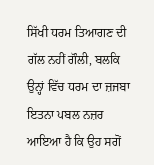ਸਿੱਖੀ ਧਰਮ ਤਿਆਗਣ ਦੀ ਗੱਲ ਨਹੀਂ ਗੌਲੀ, ਬਲਕਿ ਉਨ੍ਹਾਂ ਵਿੱਚ ਧਰਮ ਦਾ ਜ਼ਜਬਾ ਇਤਨਾ ਪਬਲ ਨਜ਼ਰ ਆਇਆ ਹੈ ਕਿ ਉਹ ਸਗੋਂ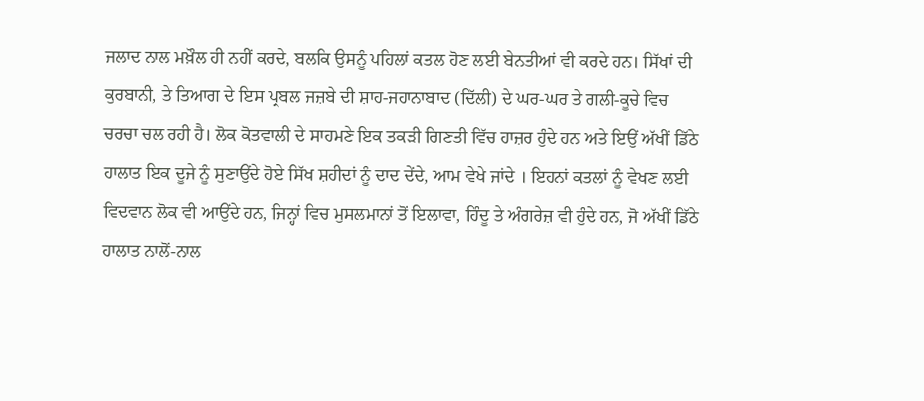ਜਲਾਦ ਨਾਲ ਮਖ਼ੌਲ ਹੀ ਨਹੀਂ ਕਰਦੇ, ਬਲਕਿ ਉਸਨੂੰ ਪਹਿਲਾਂ ਕਤਲ ਹੋਣ ਲਈ ਬੇਨਤੀਆਂ ਵੀ ਕਰਦੇ ਹਨ। ਸਿੱਖਾਂ ਦੀ ਕੁਰਬਾਨੀ, ਤੇ ਤਿਆਗ ਦੇ ਇਸ ਪ੍ਰਬਲ ਜਜ਼ਬੇ ਦੀ ਸ਼ਾਹ-ਜਹਾਨਾਬਾਦ (ਦਿੱਲੀ) ਦੇ ਘਰ-ਘਰ ਤੇ ਗਲੀ-ਕੂਚੇ ਵਿਚ ਚਰਚਾ ਚਲ ਰਹੀ ਹੈ। ਲੋਕ ਕੋਤਵਾਲੀ ਦੇ ਸਾਹਮਣੇ ਇਕ ਤਕੜੀ ਗਿਣਤੀ ਵਿੱਚ ਹਾਜ਼ਰ ਹੁੰਦੇ ਹਨ ਅਤੇ ਇਉਂ ਅੱਖੀਂ ਡਿੱਠੇ ਹਾਲਾਤ ਇਕ ਦੂਜੇ ਨੂੰ ਸੁਣਾਉਂਦੇ ਹੋਏ ਸਿੱਖ ਸ਼ਹੀਦਾਂ ਨੂੰ ਦਾਦ ਦੇਂਦੇ, ਆਮ ਵੇਖੇ ਜਾਂਦੇ । ਇਹਨਾਂ ਕਤਲਾਂ ਨੂੰ ਵੇਖਣ ਲਈ ਵਿਦਵਾਨ ਲੋਕ ਵੀ ਆਉਂਦੇ ਹਨ, ਜਿਨ੍ਹਾਂ ਵਿਚ ਮੁਸਲਮਾਨਾਂ ਤੋਂ ਇਲਾਵਾ, ਹਿੰਦੂ ਤੇ ਅੰਗਰੇਜ਼ ਵੀ ਹੁੰਦੇ ਹਨ, ਜੋ ਅੱਖੀਂ ਡਿੱਠੇ ਹਾਲਾਤ ਨਾਲੋਂ-ਨਾਲ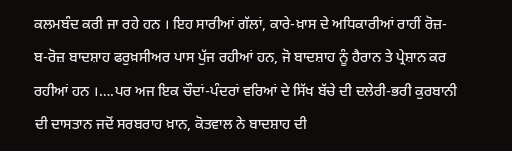ਕਲਮਬੰਦ ਕਰੀ ਜਾ ਰਹੇ ਹਨ । ਇਹ ਸਾਰੀਆਂ ਗੱਲਾਂ, ਕਾਰੇ-ਖ਼ਾਸ ਦੇ ਅਧਿਕਾਰੀਆਂ ਰਾਹੀਂ ਰੋਜ਼-ਬ-ਰੋਜ਼ ਬਾਦਸ਼ਾਹ ਫਰੁਖ਼ਸੀਅਰ ਪਾਸ ਪੁੱਜ ਰਹੀਆਂ ਹਨ, ਜੋ ਬਾਦਸ਼ਾਹ ਨੂੰ ਹੈਰਾਨ ਤੇ ਪ੍ਰੇਸ਼ਾਨ ਕਰ ਰਹੀਆਂ ਹਨ ।….ਪਰ ਅਜ ਇਕ ਚੌਦਾਂ-ਪੰਦਰਾਂ ਵਰਿਆਂ ਦੇ ਸਿੱਖ ਬੱਚੇ ਦੀ ਦਲੇਰੀ-ਭਰੀ ਕੁਰਬਾਨੀ ਦੀ ਦਾਸਤਾਨ ਜਦੋਂ ਸਰਬਰਾਹ ਖ਼ਾਨ, ਕੋਤਵਾਲ ਨੇ ਬਾਦਸ਼ਾਹ ਦੀ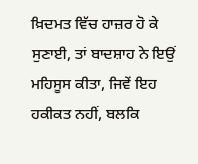ਖ਼ਿਦਮਤ ਵਿੱਚ ਹਾਜ਼ਰ ਹੋ ਕੇ ਸੁਣਾਈ, ਤਾਂ ਬਾਦਸ਼ਾਹ ਨੇ ਇਉਂ ਮਹਿਸੂਸ ਕੀਤਾ, ਜਿਵੇਂ ਇਹ ਹਕੀਕਤ ਨਹੀਂ, ਬਲਕਿ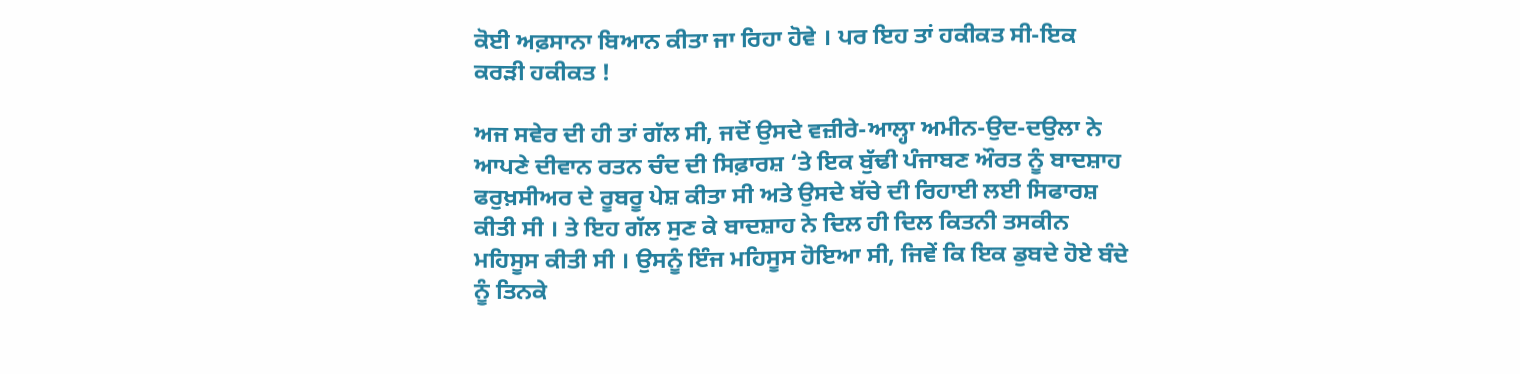ਕੋਈ ਅਫ਼ਸਾਨਾ ਬਿਆਨ ਕੀਤਾ ਜਾ ਰਿਹਾ ਹੋਵੇ । ਪਰ ਇਹ ਤਾਂ ਹਕੀਕਤ ਸੀ-ਇਕ ਕਰੜੀ ਹਕੀਕਤ !

ਅਜ ਸਵੇਰ ਦੀ ਹੀ ਤਾਂ ਗੱਲ ਸੀ, ਜਦੋਂ ਉਸਦੇ ਵਜ਼ੀਰੇ-ਆਲ੍ਹਾ ਅਮੀਨ-ਉਦ-ਦਉਲਾ ਨੇ ਆਪਣੇ ਦੀਵਾਨ ਰਤਨ ਚੰਦ ਦੀ ਸਿਫ਼ਾਰਸ਼ ‘ਤੇ ਇਕ ਬੁੱਢੀ ਪੰਜਾਬਣ ਔਰਤ ਨੂੰ ਬਾਦਸ਼ਾਹ ਫਰੁਖ਼ਸੀਅਰ ਦੇ ਰੂਬਰੂ ਪੇਸ਼ ਕੀਤਾ ਸੀ ਅਤੇ ਉਸਦੇ ਬੱਚੇ ਦੀ ਰਿਹਾਈ ਲਈ ਸਿਫਾਰਸ਼ ਕੀਤੀ ਸੀ । ਤੇ ਇਹ ਗੱਲ ਸੁਣ ਕੇ ਬਾਦਸ਼ਾਹ ਨੇ ਦਿਲ ਹੀ ਦਿਲ ਕਿਤਨੀ ਤਸਕੀਨ ਮਹਿਸੂਸ ਕੀਤੀ ਸੀ । ਉਸਨੂੰ ਇੰਜ ਮਹਿਸੂਸ ਹੋਇਆ ਸੀ, ਜਿਵੇਂ ਕਿ ਇਕ ਡੁਬਦੇ ਹੋਏ ਬੰਦੇ ਨੂੰ ਤਿਨਕੇ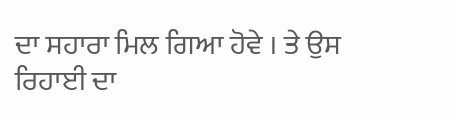ਦਾ ਸਹਾਰਾ ਮਿਲ ਗਿਆ ਹੋਵੇ । ਤੇ ਉਸ ਰਿਹਾਈ ਦਾ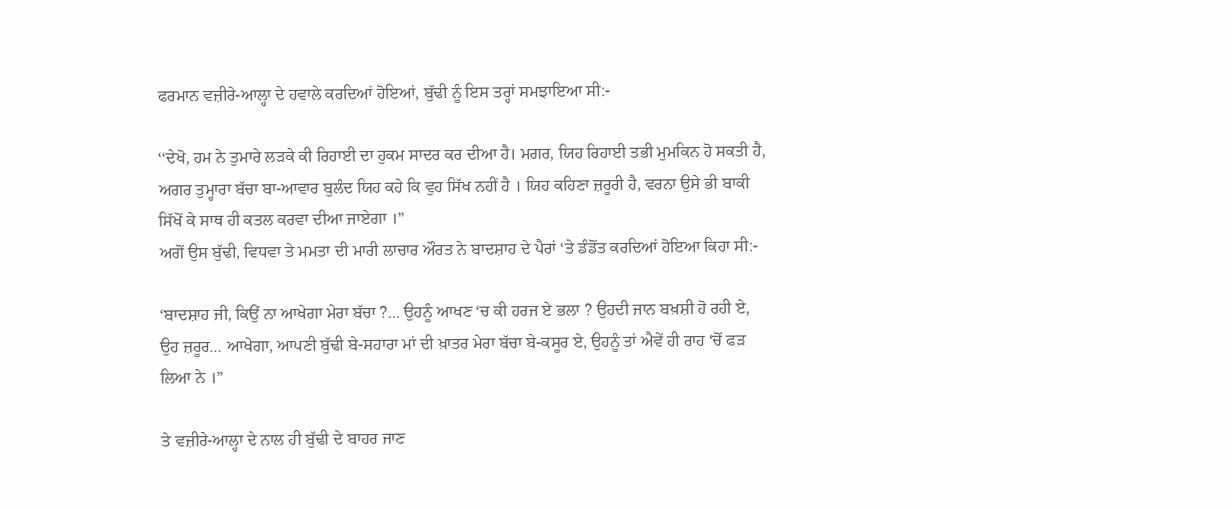ਫਰਮਾਨ ਵਜ਼ੀਰੇ-ਆਲ੍ਹਾ ਦੇ ਹਵਾਲੇ ਕਰਦਿਆਂ ਹੋਇਆਂ, ਬੁੱਢੀ ਨੂੰ ਇਸ ਤਰ੍ਹਾਂ ਸਮਝਾਇਆ ਸੀ:-

‘‘ਦੇਖੋ, ਹਮ ਨੇ ਤੁਮਾਰੇ ਲੜਕੇ ਕੀ ਰਿਹਾਈ ਦਾ ਹੁਕਮ ਸਾਦਰ ਕਰ ਦੀਆ ਹੈ। ਮਗਰ, ਯਿਹ ਰਿਹਾਈ ਤਭੀ ਮੁਮਕਿਨ ਹੋ ਸਕਤੀ ਹੈ, ਅਗਰ ਤੁਮ੍ਹਾਰਾ ਬੱਚਾ ਬਾ-ਆਵਾਰ ਬੁਲੰਦ ਯਿਹ ਕਹੇ ਕਿ ਵੁਹ ਸਿੱਖ ਨਹੀਂ ਹੈ । ਯਿਹ ਕਹਿਣਾ ਜ਼ਰੂਰੀ ਹੈ, ਵਰਨਾ ਉਸੇ ਭੀ ਬਾਕੀ ਸਿੱਖੋਂ ਕੇ ਸਾਥ ਹੀ ਕਤਲ ਕਰਵਾ ਦੀਆ ਜਾਏਗਾ ।”
ਅਗੋਂ ਉਸ ਬੁੱਢੀ, ਵਿਧਵਾ ਤੇ ਮਮਤਾ ਦੀ ਮਾਰੀ ਲਾਚਾਰ ਔਰਤ ਨੇ ਬਾਦਸ਼ਾਹ ਦੇ ਪੈਰਾਂ ‘ਤੇ ਡੰਡੋਂਤ ਕਰਦਿਆਂ ਹੋਇਆ ਕਿਹਾ ਸੀ:-

‘ਬਾਦਸ਼ਾਹ ਜੀ, ਕਿਉਂ ਨਾ ਆਖੇਗਾ ਮੇਰਾ ਬੱਚਾ ?… ਉਹਨੂੰ ਆਖਣ ‘ਚ ਕੀ ਹਰਜ ਏ ਭਲਾ ? ਉਹਦੀ ਜਾਨ ਬਖ਼ਸ਼ੀ ਹੋ ਰਹੀ ਏ, ਉਹ ਜ਼ਰੂਰ… ਆਖੇਗਾ, ਆਪਣੀ ਬੁੱਢੀ ਬੇ-ਸਹਾਰਾ ਮਾਂ ਦੀ ਖ਼ਾਤਰ ਮੇਰਾ ਬੱਚਾ ਬੇ-ਕਸੂਰ ਏ, ਉਹਨੂੰ ਤਾਂ ਐਵੇਂ ਹੀ ਰਾਹ ‘ਚੋਂ ਫੜ ਲਿਆ ਨੇ ।”

ਤੇ ਵਜ਼ੀਰੇ-ਆਲ੍ਹਾ ਦੇ ਨਾਲ ਹੀ ਬੁੱਢੀ ਦੇ ਬਾਹਰ ਜਾਣ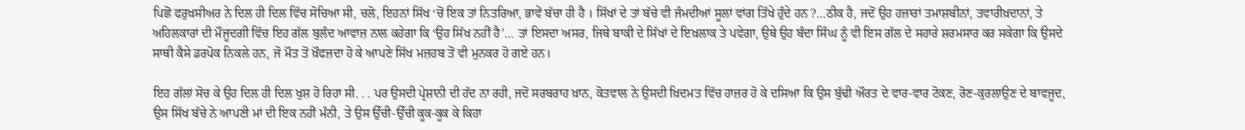ਪਿਛੋਂ ਫਰੁਖ਼ਸੀਅਰ ਨੇ ਦਿਲ ਹੀ ਦਿਲ ਵਿੱਚ ਸੋਚਿਆ ਸੀ, ਚਲੋ, ਇਹਨਾਂ ਸਿੱਖ ‘ਚੋਂ ਇਕ ਤਾਂ ਨਿਤਰਿਆ, ਭਾਵੇਂ ਬੱਚਾ ਹੀ ਹੈ । ਸਿੱਖਾਂ ਦੇ ਤਾਂ ਬੱਚੇ ਵੀ ਜੰਮਦੀਆਂ ਸੂਲਾਂ ਵਾਂਗ ਤਿੱਖੇ ਹੁੰਦੇ ਹਨ ?…ਠੀਕ ਹੈ, ਜਦੋਂ ਉਹ ਹਜ਼ਾਰਾਂ ਤਮਾਸ਼ਬੀਨਾਂ, ਤਵਾਰੀਖ਼ਦਾਨਾਂ, ਤੇ ਅਹਿਲਕਾਰਾਂ ਦੀ ਮੌਜੂਦਗੀ ਵਿੱਚ ਇਹ ਗੱਲ ਬੁਲੰਦ ਆਵਾਜ਼ ਨਾਲ ਕਹੇਗਾ ਕਿ ‘ਉਹ ਸਿੱਖ ਨਹੀਂ ਹੈ’… ਤਾਂ ਇਸਦਾ ਅਸਰ, ਜਿਥੇ ਬਾਕੀ ਦੇ ਸਿੱਖਾਂ ਦੇ ਇਖ਼ਲਾਕ ਤੇ ਪਵੇਗਾ, ਉਥੇ ਉਹ ਬੰਦਾ ਸਿੰਘ ਨੂੰ ਵੀ ਇਸ ਗੱਲ ਦੇ ਸਹਾਰੇ ਸ਼ਰਮਸਾਰ ਕਰ ਸਕੇਗਾ ਕਿ ਉਸਦੇ ਸਾਥੀ ਕੈਸੇ ਡਰਪੋਕ ਨਿਕਲੇ ਹਨ, ਜੋ ਮੌਤ ਤੋਂ ਖ਼ੌਫਜ਼ਦਾ ਹੋ ਕੇ ਆਪਣੇ ਸਿੱਖ ਮਜ਼ਹਬ ਤੋਂ ਵੀ ਮੁਨਕਰ ਹੋ ਗਏ ਹਨ।

ਇਹ ਗੱਲਾਂ ਸੋਚ ਕੇ ਉਹ ਦਿਲ ਹੀ ਦਿਲ ਖੁਸ਼ ਹੋ ਰਿਹਾ ਸੀ. . . ਪਰ ਉਸਦੀ ਪ੍ਰੇਸ਼ਾਨੀ ਦੀ ਹੱਦ ਨਾ ਰਹੀ, ਜਦੋਂ ਸਰਬਰਾਹ ਖ਼ਾਨ, ਕੋਤਵਾਲ ਨੇ ਉਸਦੀ ਖ਼ਿਦਮਤ ਵਿੱਚ ਹਾਜ਼ਰ ਹੋ ਕੇ ਦਸਿਆ ਕਿ ਉਸ ਬੁੱਢੀ ਔਰਤ ਦੇ ਵਾਰ-ਵਾਰ ਟੋਕਣ, ਰੋਣ-ਕੁਰਲਾਉਣ ਦੇ ਬਾਵਜੂਦ, ਉਸ ਸਿੱਖ ਬੱਚੇ ਨੇ ਆਪਣੀ ਮਾਂ ਦੀ ਇਕ ਨਹੀਂ ਮੰਨੀ, ਤੇ ਉਸ ਉੱਚੀ-ਉੱਚੀ ਕੂਕ-ਕੂਕ ਕੇ ਕਿਹਾ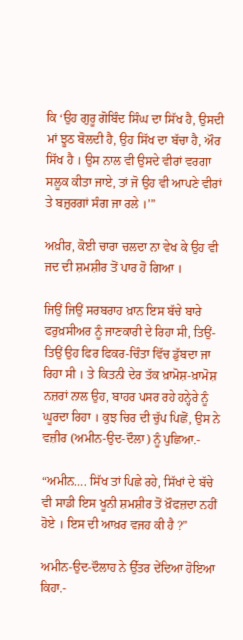ਕਿ ‘ਉਹ ਗੁਰੂ ਗੋਬਿੰਦ ਸਿੰਘ ਦਾ ਸਿੱਖ ਹੈ, ਉਸਦੀ ਮਾਂ ਝੂਠ ਬੋਲਦੀ ਹੈ, ਉਹ ਸਿੱਖ ਦਾ ਬੱਚਾ ਹੈ, ਔਰ ਸਿੱਖ ਹੈ । ਉਸ ਨਾਲ ਵੀ ਉਸਦੇ ਵੀਰਾਂ ਵਰਗਾ ਸਲੂਕ ਕੀਤਾ ਜਾਏ, ਤਾਂ ਜੋ ਉਹ ਵੀ ਆਪਣੇ ਵੀਰਾਂ ਤੇ ਬਜ਼ੁਰਗਾਂ ਸੰਗ ਜਾ ਰਲੇ ।’”

ਅਖ਼ੀਰ, ਕੋਈ ਚਾਰਾ ਚਲਦਾ ਨਾ ਵੇਖ ਕੇ ਉਹ ਵੀ ਜਦ ਦੀ ਸ਼ਮਸ਼ੀਰ ਤੋਂ ਪਾਰ ਹੋ ਗਿਆ ।

ਜਿਉਂ ਜਿਉਂ ਸਰਬਰਾਹ ਖ਼ਾਨ ਇਸ ਬੱਚੇ ਬਾਰੇ ਫਰੁਖ਼ਸੀਅਰ ਨੂੰ ਜਾਣਕਾਰੀ ਦੇ ਰਿਹਾ ਸੀ, ਤਿਉਂ-ਤਿਉਂ ਉਹ ਫਿਰ ਫਿਕਰ-ਚਿੰਤਾ ਵਿੱਚ ਡੁੱਬਦਾ ਜਾ ਰਿਹਾ ਸੀ । ਤੇ ਕਿਤਨੀ ਦੇਰ ਤੱਕ ਖ਼ਾਮੋਸ਼-ਖ਼ਾਮੋਸ਼ ਨਜ਼ਰਾਂ ਨਾਲ ਉਹ, ਬਾਹਰ ਪਸਰ ਰਹੇ ਹਨ੍ਹੇਰੇ ਨੂੰ ਘੂਰਦਾ ਰਿਹਾ । ਕੁਝ ਚਿਰ ਦੀ ਚੁੱਪ ਪਿਛੋਂ, ਉਸ ਨੇ ਵਜ਼ੀਰ (ਅਮੀਨ-ਉਦ-ਦੌਲਾ) ਨੂੰ ਪੁਛਿਆ.-

“ਅਮੀਨ…. ਸਿੱਖ ਤਾਂ ਪਿਛੇ ਰਹੇ, ਸਿੱਖਾਂ ਦੇ ਬੱਚੇ ਵੀ ਸਾਡੀ ਇਸ ਖੂਨੀ ਸ਼ਮਸ਼ੀਰ ਤੋਂ ਖ਼ੌਫਜ਼ਦਾ ਨਹੀਂ ਹੋਏ । ਇਸ ਦੀ ਆਖ਼ਰ ਵਜਹ ਕੀ ਹੈ ?”

ਅਮੀਨ-ਉਦ-ਦੌਲਾਹ ਨੇ ਉੱਤਰ ਦੇਂਦਿਆ ਹੋਇਆ ਕਿਹਾ.-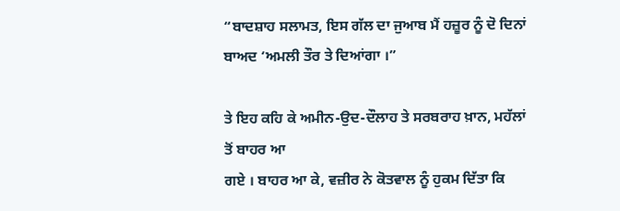“ਬਾਦਸ਼ਾਹ ਸਲਾਮਤ, ਇਸ ਗੱਲ ਦਾ ਜੁਆਬ ਮੈਂ ਹਜ਼ੂਰ ਨੂੰ ਦੋ ਦਿਨਾਂ ਬਾਅਦ ‘ਅਮਲੀ ਤੌਰ ਤੇ ਦਿਆਂਗਾ ।”

ਤੇ ਇਹ ਕਹਿ ਕੇ ਅਮੀਨ-ਉਦ-ਦੌਲਾਹ ਤੇ ਸਰਬਰਾਹ ਖ਼ਾਨ, ਮਹੱਲਾਂ ਤੋਂ ਬਾਹਰ ਆ
ਗਏ । ਬਾਹਰ ਆ ਕੇ, ਵਜ਼ੀਰ ਨੇ ਕੋਤਵਾਲ ਨੂੰ ਹੁਕਮ ਦਿੱਤਾ ਕਿ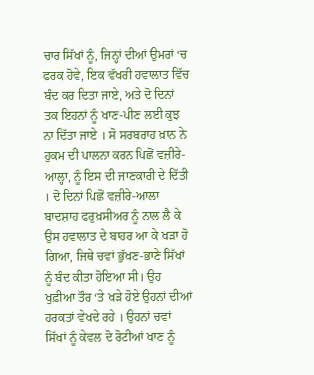ਚਾਰ ਸਿੱਖਾਂ ਨੂੰ, ਜਿਨ੍ਹਾਂ ਦੀਆਂ ਉਮਰਾਂ ‘ਚ ਫਰਕ ਹੋਵੇ, ਇਕ ਵੱਖਰੀ ਹਵਾਲਾਤ ਵਿੱਚ ਬੰਦ ਕਰ ਦਿਤਾ ਜਾਏ, ਅਤੇ ਦੋ ਦਿਨਾਂ ਤਕ ਇਹਨਾਂ ਨੂੰ ਖਾਣ-ਪੀਣ ਲਈ ਕੁਝ ਨਾ ਦਿੱਤਾ ਜਾਏ । ਸੋ ਸਰਬਰਾਹ ਖ਼ਾਨ ਨੇ ਹੁਕਮ ਦੀ ਪਾਲਨਾ ਕਰਨ ਪਿਛੋਂ ਵਜ਼ੀਰੇ-ਆਲ੍ਹਾ, ਨੂੰ ਇਸ ਦੀ ਜਾਣਕਾਰੀ ਦੇ ਦਿੱਤੀ । ਦੋ ਦਿਨਾਂ ਪਿਛੋਂ ਵਜ਼ੀਰੇ-ਆਲਾ ਬਾਦਸ਼ਾਹ ਫਰੁਖ਼ਸੀਅਰ ਨੂੰ ਨਾਲ ਲੈ ਕੇ ਉਸ ਹਵਾਲਾਤ ਦੇ ਬਾਹਰ ਆ ਕੇ ਖੜਾ ਹੋ ਗਿਆ, ਜਿਥੇ ਚਵਾਂ ਭੁੱਖਣ-ਭਾਣੇ ਸਿੱਖਾਂ ਨੂੰ ਬੰਦ ਕੀਤਾ ਹੋਇਆ ਸੀ। ਉਹ ਖੁਫ਼ੀਆ ਤੌਰ ‘ਤੇ ਖੜੇ ਹੋਏ ਉਹਨਾਂ ਦੀਆਂ ਹਰਕਤਾਂ ਵੇਖਦੇ ਰਹੇ । ਉਹਨਾਂ ਚਵਾਂ ਸਿੱਖਾਂ ਨੂੰ ਕੇਵਲ ਦੋ ਰੋਟੀਆਂ ਖਾਣ ਨੂੰ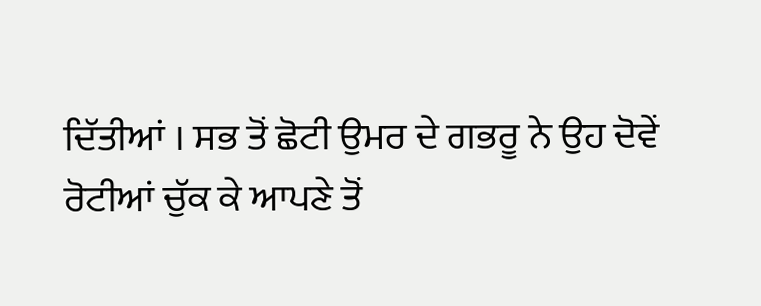ਦਿੱਤੀਆਂ । ਸਭ ਤੋਂ ਛੋਟੀ ਉਮਰ ਦੇ ਗਭਰੂ ਨੇ ਉਹ ਦੋਵੇਂ ਰੋਟੀਆਂ ਚੁੱਕ ਕੇ ਆਪਣੇ ਤੋਂ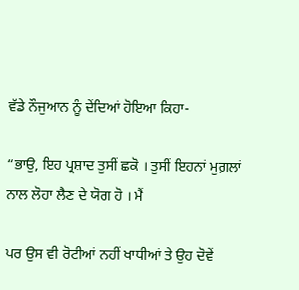ਵੱਡੇ ਨੌਜੁਆਨ ਨੂੰ ਦੇਂਦਿਆਂ ਹੋਇਆ ਕਿਹਾ-

“ਭਾਉ, ਇਹ ਪ੍ਰਸ਼ਾਦ ਤੁਸੀਂ ਛਕੋ । ਤੁਸੀਂ ਇਹਨਾਂ ਮੁਗ਼ਲਾਂ ਨਾਲ ਲੋਹਾ ਲੈਣ ਦੇ ਯੋਗ ਹੋ । ਮੈਂ

ਪਰ ਉਸ ਵੀ ਰੋਟੀਆਂ ਨਹੀਂ ਖਾਧੀਆਂ ਤੇ ਉਹ ਦੋਵੇਂ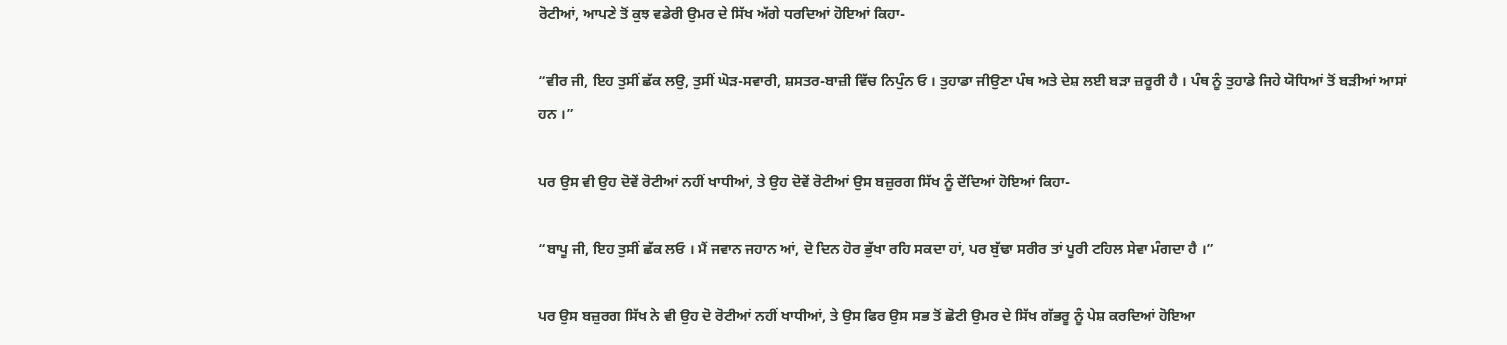ਰੋਟੀਆਂ, ਆਪਣੇ ਤੋਂ ਕੁਝ ਵਡੇਰੀ ਉਮਰ ਦੇ ਸਿੱਖ ਅੱਗੇ ਧਰਦਿਆਂ ਹੋਇਆਂ ਕਿਹਾ-

“ਵੀਰ ਜੀ, ਇਹ ਤੁਸੀਂ ਛੱਕ ਲਉ, ਤੁਸੀਂ ਘੋੜ-ਸਵਾਰੀ, ਸ਼ਸਤਰ-ਬਾਜ਼ੀ ਵਿੱਚ ਨਿਪੁੰਨ ਓ । ਤੁਹਾਡਾ ਜੀਉਣਾ ਪੰਥ ਅਤੇ ਦੇਸ਼ ਲਈ ਬੜਾ ਜ਼ਰੂਰੀ ਹੈ । ਪੰਥ ਨੂੰ ਤੁਹਾਡੇ ਜਿਹੇ ਯੋਧਿਆਂ ਤੋਂ ਬੜੀਆਂ ਆਸਾਂ ਹਨ ।”

ਪਰ ਉਸ ਵੀ ਉਹ ਦੋਵੇਂ ਰੋਟੀਆਂ ਨਹੀਂ ਖਾਧੀਆਂ, ਤੇ ਉਹ ਦੋਵੇਂ ਰੋਟੀਆਂ ਉਸ ਬਜ਼ੁਰਗ ਸਿੱਖ ਨੂੰ ਦੇਂਦਿਆਂ ਹੋਇਆਂ ਕਿਹਾ-

“ਬਾਪੂ ਜੀ, ਇਹ ਤੁਸੀਂ ਛੱਕ ਲਓ । ਮੈਂ ਜਵਾਨ ਜਹਾਨ ਆਂ, ਦੋ ਦਿਨ ਹੋਰ ਭੁੱਖਾ ਰਹਿ ਸਕਦਾ ਹਾਂ, ਪਰ ਬੁੱਢਾ ਸਰੀਰ ਤਾਂ ਪੂਰੀ ਟਹਿਲ ਸੇਵਾ ਮੰਗਦਾ ਹੈ ।”

ਪਰ ਉਸ ਬਜ਼ੁਰਗ ਸਿੱਖ ਨੇ ਵੀ ਉਹ ਦੋ ਰੋਟੀਆਂ ਨਹੀਂ ਖਾਧੀਆਂ, ਤੇ ਉਸ ਫਿਰ ਉਸ ਸਭ ਤੋਂ ਛੋਟੀ ਉਮਰ ਦੇ ਸਿੱਖ ਗੱਭਰੂ ਨੂੰ ਪੇਸ਼ ਕਰਦਿਆਂ ਹੋਇਆ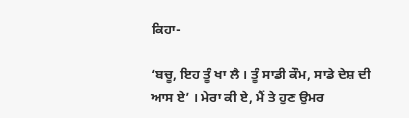ਕਿਹਾ-

‘ਬਚੂ, ਇਹ ਤੂੰ ਖਾ ਲੈ । ਤੂੰ ਸਾਡੀ ਕੌਮ, ਸਾਡੇ ਦੇਸ਼ ਦੀ ਆਸ ਏ’ । ਮੇਰਾ ਕੀ ਏ, ਮੈਂ ਤੇ ਹੁਣ ਉਮਰ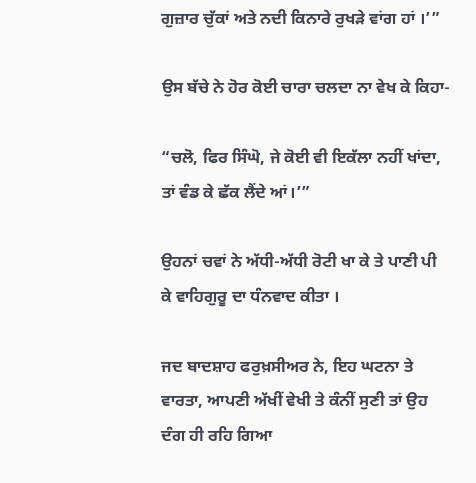ਗੁਜ਼ਾਰ ਚੁੱਕਾਂ ਅਤੇ ਨਦੀ ਕਿਨਾਰੇ ਰੁਖੜੇ ਵਾਂਗ ਹਾਂ ।’”

ਉਸ ਬੱਚੇ ਨੇ ਹੋਰ ਕੋਈ ਚਾਰਾ ਚਲਦਾ ਨਾ ਵੇਖ ਕੇ ਕਿਹਾ-

“ਚਲੋ, ਫਿਰ ਸਿੰਘੋ, ਜੇ ਕੋਈ ਵੀ ਇਕੱਲਾ ਨਹੀਂ ਖਾਂਦਾ, ਤਾਂ ਵੰਡ ਕੇ ਛੱਕ ਲੈਂਦੇ ਆਂ।’”

ਉਹਨਾਂ ਚਵਾਂ ਨੇ ਅੱਧੀ-ਅੱਧੀ ਰੋਟੀ ਖਾ ਕੇ ਤੇ ਪਾਣੀ ਪੀ ਕੇ ਵਾਹਿਗੁਰੂ ਦਾ ਧੰਨਵਾਦ ਕੀਤਾ ।

ਜਦ ਬਾਦਸ਼ਾਹ ਫਰੁਖ਼ਸੀਅਰ ਨੇ, ਇਹ ਘਟਨਾ ਤੇ ਵਾਰਤਾ, ਆਪਣੀ ਅੱਖੀਂ ਵੇਖੀ ਤੇ ਕੰਨੀਂ ਸੁਣੀ ਤਾਂ ਉਹ ਦੰਗ ਹੀ ਰਹਿ ਗਿਆ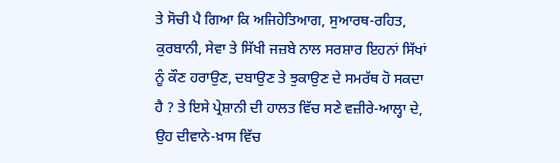ਤੇ ਸੋਚੀ ਪੈ ਗਿਆ ਕਿ ਅਜਿਹੇਤਿਆਗ, ਸੁਆਰਥ-ਰਹਿਤ, ਕੁਰਬਾਨੀ, ਸੇਵਾ ਤੇ ਸਿੱਖੀ ਜਜ਼ਬੇ ਨਾਲ ਸਰਸ਼ਾਰ ਇਹਨਾਂ ਸਿੱਖਾਂ ਨੂੰ ਕੌਣ ਹਰਾਉਣ, ਦਬਾਉਣ ਤੇ ਝੁਕਾਉਣ ਦੇ ਸਮਰੱਥ ਹੋ ਸਕਦਾ ਹੈ ? ਤੇ ਇਸੇ ਪ੍ਰੇਸ਼ਾਨੀ ਦੀ ਹਾਲਤ ਵਿੱਚ ਸਣੇ ਵਜ਼ੀਰੇ-ਆਲ੍ਹਾ ਦੇ, ਉਹ ਦੀਵਾਨੇ-ਖ਼ਾਸ ਵਿੱਚ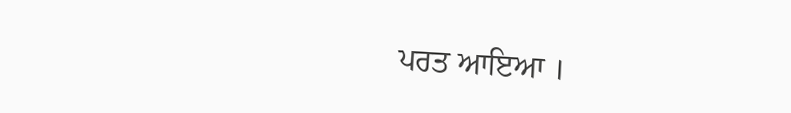ਪਰਤ ਆਇਆ ।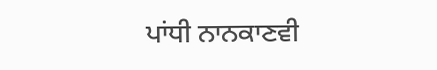ਪਾਂਧੀ ਨਾਨਕਾਣਵੀ